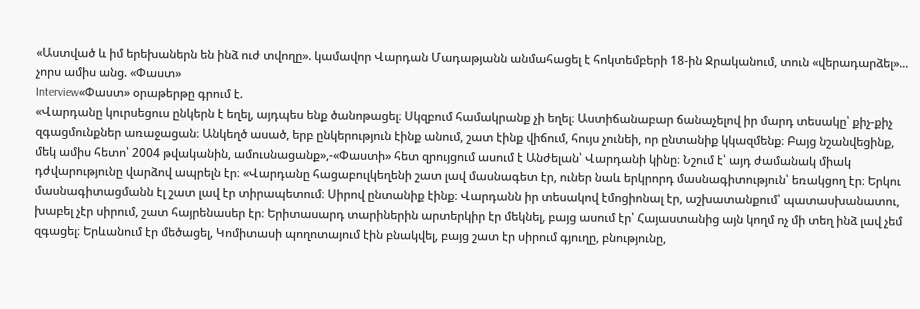«Աստված և իմ երեխաներն են ինձ ուժ տվողը». կամավոր Վարդան Մադաթյանն անմահացել է հոկտեմբերի 18-ին Ջրականում, տուն «վերադարձել»... չորս ամիս անց. «Փաստ»
Interview«Փաստ» օրաթերթը գրում է.
«Վարդանը կուրսեցուս ընկերն է եղել, այդպես ենք ծանոթացել։ Սկզբում համակրանք չի եղել։ Աստիճանաբար ճանաչելով իր մարդ տեսակը՝ քիչ-քիչ զգացմունքներ առաջացան։ Անկեղծ ասած, երբ ընկերություն էինք անում, շատ էինք վիճում, հույս չունեի, որ ընտանիք կկազմենք։ Բայց նշանվեցինք, մեկ ամիս հետո՝ 2004 թվականին, ամուսնացանք»,-«Փաստի» հետ զրույցում ասում է Անժելան՝ Վարդանի կինը։ Նշում է՝ այդ ժամանակ միակ դժվարությունը վարձով ապրելն էր։ «Վարդանը հացաբուլկեղենի շատ լավ մասնագետ էր, ուներ նաև երկրորդ մասնագիտություն՝ եռակցող էր։ Երկու մասնագիտացմանն էլ շատ լավ էր տիրապետում։ Սիրով ընտանիք էինք։ Վարդանն իր տեսակով էմոցիոնալ էր, աշխատանքում՝ պատասխանատու, խաբել չէր սիրում, շատ հայրենասեր էր։ Երիտասարդ տարիներին արտերկիր էր մեկնել, բայց ասում էր՝ Հայաստանից այն կողմ ոչ մի տեղ ինձ լավ չեմ զգացել։ Երևանում էր մեծացել, Կոմիտասի պողոտայում էին բնակվել, բայց շատ էր սիրում գյուղը, բնությունը,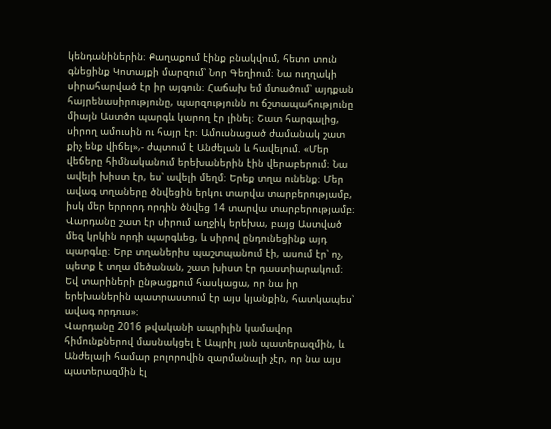կենդանիներին։ Քաղաքում էինք բնակվում, հետո տուն գնեցինք Կոտայքի մարզում՝ Նոր Գեղիում։ Նա ուղղակի սիրահարված էր իր այգուն։ Հաճախ եմ մտածում՝ այդքան հայրենասիրությունը, պարզությունն ու ճշտապահությունը միայն Աստծո պարգև կարող էր լինել։ Շատ հարգալից, սիրող ամուսին ու հայր էր։ Ամուսնացած ժամանակ շատ քիչ ենք վիճել»,- ժպտում է Անժելան և հավելում. «Մեր վեճերը հիմնականում երեխաներին էին վերաբերում։ Նա ավելի խիստ էր, ես՝ ավելի մեղմ։ Երեք տղա ունենք։ Մեր ավագ տղաները ծնվեցին երկու տարվա տարբերությամբ, իսկ մեր երրորդ որդին ծնվեց 14 տարվա տարբերությամբ։ Վարդանը շատ էր սիրում աղջիկ երեխա, բայց Աստված մեզ կրկին որդի պարգևեց, և սիրով ընդունեցինք այդ պարգևը։ Երբ տղաներիս պաշտպանում էի, ասում էր՝ ոչ, պետք է տղա մեծանան, շատ խիստ էր դաստիարակում։ Եվ տարիների ընթացքում հասկացա, որ նա իր երեխաներին պատրաստում էր այս կյանքին, հատկապես՝ ավագ որդուս»։
Վարդանը 2016 թվականի ապրիլին կամավոր հիմունքներով մասնակցել է Ապրիլ յան պատերազմին, և Անժելայի համար բոլորովին զարմանալի չէր, որ նա այս պատերազմին էլ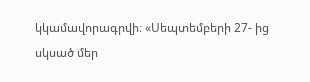կկամավորագրվի։ «Սեպտեմբերի 27- ից սկսած մեր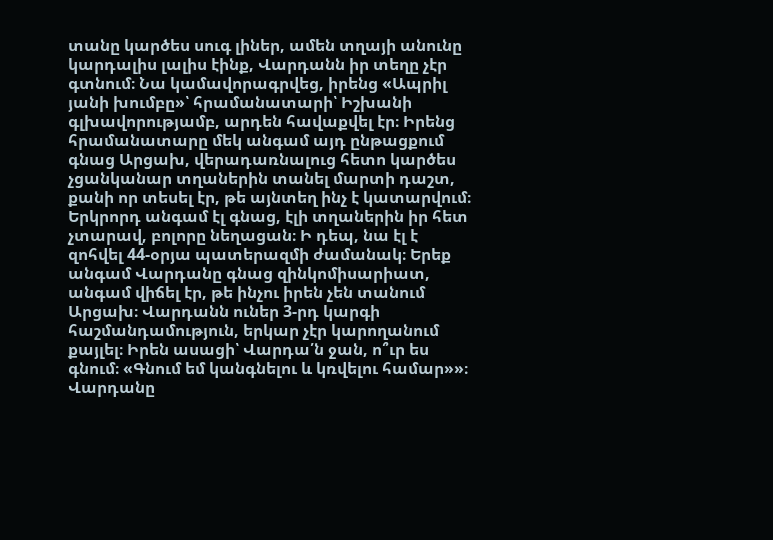տանը կարծես սուգ լիներ, ամեն տղայի անունը կարդալիս լալիս էինք, Վարդանն իր տեղը չէր գտնում։ Նա կամավորագրվեց, իրենց «Ապրիլ յանի խումբը»՝ հրամանատարի՝ Իշխանի գլխավորությամբ, արդեն հավաքվել էր։ Իրենց հրամանատարը մեկ անգամ այդ ընթացքում գնաց Արցախ, վերադառնալուց հետո կարծես չցանկանար տղաներին տանել մարտի դաշտ, քանի որ տեսել էր, թե այնտեղ ինչ է կատարվում։ Երկրորդ անգամ էլ գնաց, էլի տղաներին իր հետ չտարավ, բոլորը նեղացան։ Ի դեպ, նա էլ է զոհվել 44-օրյա պատերազմի ժամանակ։ Երեք անգամ Վարդանը գնաց զինկոմիսարիատ, անգամ վիճել էր, թե ինչու իրեն չեն տանում Արցախ։ Վարդանն ուներ 3-րդ կարգի հաշմանդամություն, երկար չէր կարողանում քայլել։ Իրեն ասացի՝ Վարդա՛ն ջան, ո՞ւր ես գնում։ «Գնում եմ կանգնելու և կռվելու համար»»։
Վարդանը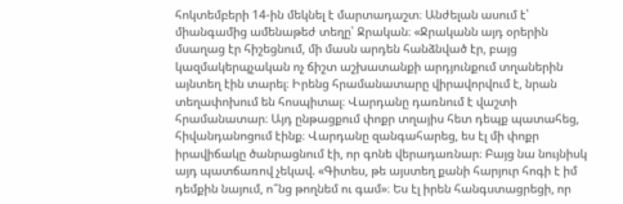հոկտեմբերի 14-ին մեկնել է մարտադաշտ։ Անժելան ասում է՝ միանգամից ամենաթեժ տեղը՝ Ջրական։ «Ջրականն այդ օրերին մսաղաց էր հիշեցնում, մի մասն արդեն հանձնված էր, բայց կազմակերպչական ոչ ճիշտ աշխատանքի արդյունքում տղաներին այնտեղ էին տարել։ Իրենց հրամանատարը վիրավորվում է, նրան տեղափոխում են հոսպիտալ։ Վարդանը դառնում է վաշտի հրամանատար։ Այդ ընթացքում փոքր տղայիս հետ դեպք պատահեց, հիվանդանոցում էինք։ Վարդանը զանգահարեց, ես էլ մի փոքր իրավիճակը ծանրացնում էի, որ գոնե վերադառնար։ Բայց նա նույնիսկ այդ պատճառով չեկավ. «Գիտես, թե այստեղ քանի հարյուր հոգի է իմ դեմքին նայում, ո՞նց թողնեմ ու գամ»։ Ես էլ իրեն հանգստացրեցի, որ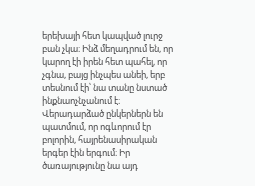երեխայի հետ կապված լուրջ բան չկա։ Ինձ մեղադրում են, որ կարող էի իրեն հետ պահել, որ չգնա, բայց ինչպես անեի, երբ տեսնում էի՝ նա տանը նստած ինքնաոչնչանում է։ Վերադարձած ընկերներն են պատմում, որ ոգևորում էր բոլորին, հայրենասիրական երգեր էին երգում։ Իր ծառայությունը նա այդ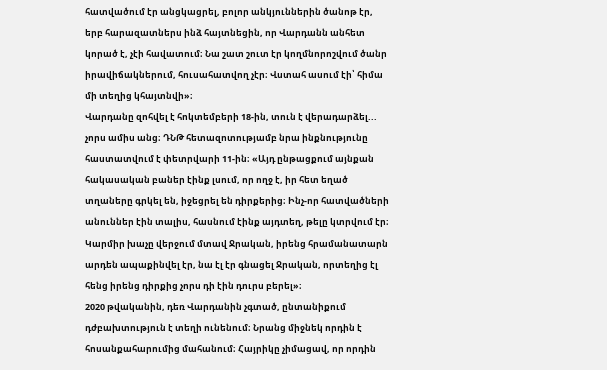հատվածում էր անցկացրել, բոլոր անկյուններին ծանոթ էր, երբ հարազատներս ինձ հայտնեցին, որ Վարդանն անհետ կորած է, չէի հավատում։ Նա շատ շուտ էր կողմնորոշվում ծանր իրավիճակներում, հուսահատվող չէր։ Վստահ ասում էի՝ հիմա մի տեղից կհայտնվի»։
Վարդանը զոհվել է հոկտեմբերի 18-ին, տուն է վերադարձել... չորս ամիս անց։ ԴՆԹ հետազոտությամբ նրա ինքնությունը հաստատվում է փետրվարի 11-ին։ «Այդ ընթացքում այնքան հակասական բաներ էինք լսում, որ ողջ է, իր հետ եղած տղաները գրկել են, իջեցրել են դիրքերից։ Ինչ-որ հատվածների անուններ էին տալիս, հասնում էինք այդտեղ, թելը կտրվում էր։ Կարմիր խաչը վերջում մտավ Ջրական, իրենց հրամանատարն արդեն ապաքինվել էր, նա էլ էր գնացել Ջրական, որտեղից էլ հենց իրենց դիրքից չորս դի էին դուրս բերել»։
2020 թվականին, դեռ Վարդանին չգտած, ընտանիքում դժբախտություն է տեղի ունենում։ Նրանց միջնեկ որդին է հոսանքահարումից մահանում։ Հայրիկը չիմացավ, որ որդին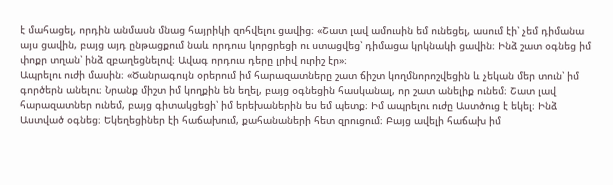է մահացել, որդին անմասն մնաց հայրիկի զոհվելու ցավից։ «Շատ լավ ամուսին եմ ունեցել, ասում էի՝ չեմ դիմանա այս ցավին, բայց այդ ընթացքում նաև որդուս կորցրեցի ու ստացվեց՝ դիմացա կրկնակի ցավին։ Ինձ շատ օգնեց իմ փոքր տղան՝ ինձ զբաղեցնելով։ Ավագ որդուս դերը լրիվ ուրիշ էր»։
Ապրելու ուժի մասին։ «Ծանրագույն օրերում իմ հարազատները շատ ճիշտ կողմնորոշվեցին և չեկան մեր տուն՝ իմ գործերն անելու։ Նրանք միշտ իմ կողքին են եղել, բայց օգնեցին հասկանալ, որ շատ անելիք ունեմ։ Շատ լավ հարազատներ ունեմ, բայց գիտակցեցի՝ իմ երեխաներին ես եմ պետք։ Իմ ապրելու ուժը Աստծուց է եկել։ Ինձ Աստված օգնեց։ Եկեղեցիներ էի հաճախում, քահանաների հետ զրուցում։ Բայց ավելի հաճախ իմ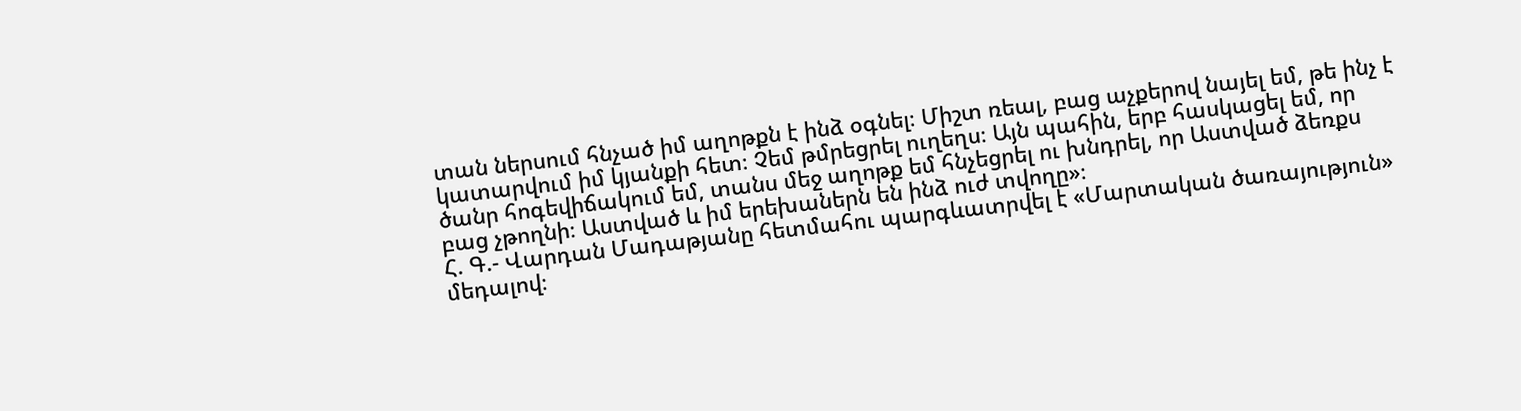տան ներսում հնչած իմ աղոթքն է ինձ օգնել։ Միշտ ռեալ, բաց աչքերով նայել եմ, թե ինչ է կատարվում իմ կյանքի հետ։ Չեմ թմրեցրել ուղեղս։ Այն պահին, երբ հասկացել եմ, որ ծանր հոգեվիճակում եմ, տանս մեջ աղոթք եմ հնչեցրել ու խնդրել, որ Աստված ձեռքս բաց չթողնի։ Աստված և իմ երեխաներն են ինձ ուժ տվողը»։
Հ. Գ.- Վարդան Մադաթյանը հետմահու պարգևատրվել է «Մարտական ծառայություն» մեդալով։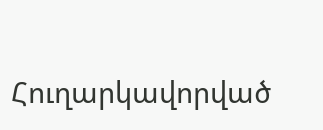Հուղարկավորված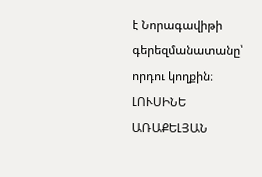է Նորագավիթի գերեզմանատանը՝ որդու կողքին։
ԼՈՒՍԻՆԵ ԱՌԱՔԵԼՅԱՆ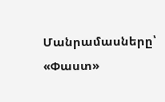Մանրամասները՝ «Փաստ»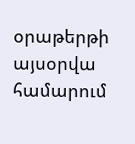օրաթերթի այսօրվա համարում